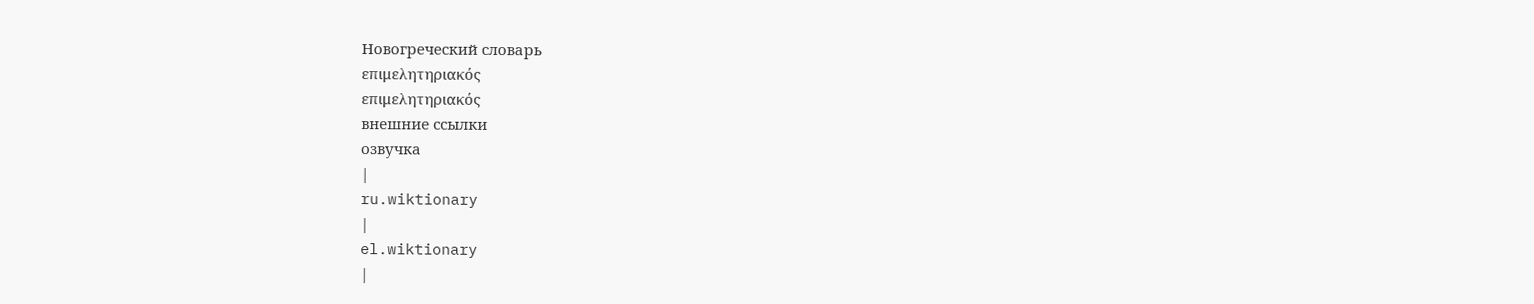Новогреческий словарь
επιμελητηριακός
επιμελητηριακός
внешние ссылки
озвучка
|
ru.wiktionary
|
el.wiktionary
|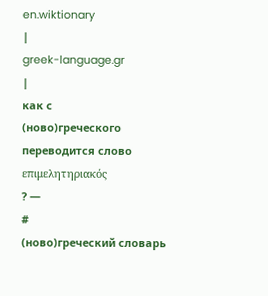en.wiktionary
|
greek-language.gr
|
как с
(ново)греческого
переводится слово
επιμελητηριακός
? —
#
(ново)греческий словарь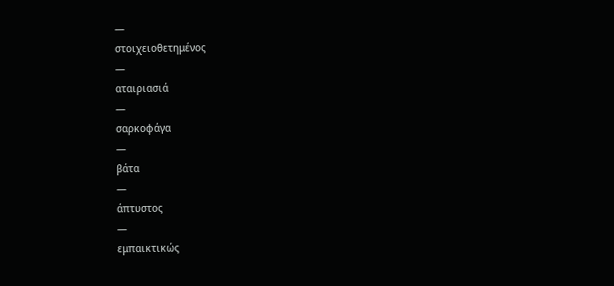—
στοιχειοθετημένος
—
αταιριασιά
—
σαρκοφάγα
—
βάτα
—
άπτυστος
—
εμπαικτικώς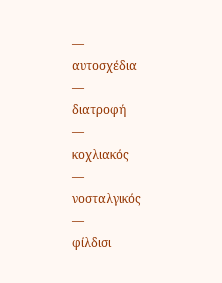—
αυτοσχέδια
—
διατροφή
—
κοχλιακός
—
νοσταλγικός
—
φίλδισι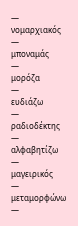—
νομαρχιακός
—
μποναμάς
—
μορόζα
—
ευδιάζω
—
ραδιοδέκτης
—
αλφαβητίζω
—
μαγειρικός
—
μεταμορφώνω
—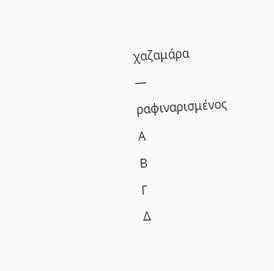χαζαμάρα
—
ραφιναρισμένος
Α
Β
Γ
Δ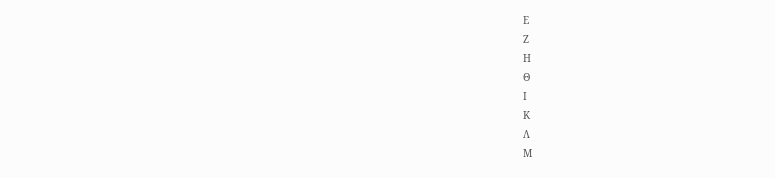Ε
Ζ
Η
Θ
Ι
Κ
Λ
Μ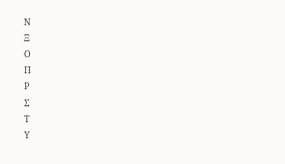Ν
Ξ
Ο
Π
Ρ
Σ
Τ
Υ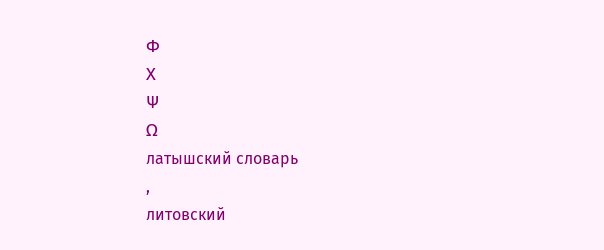Φ
Χ
Ψ
Ω
латышский словарь
,
литовский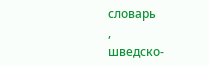словарь
,
шведско-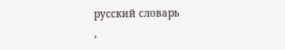русский словарь
,